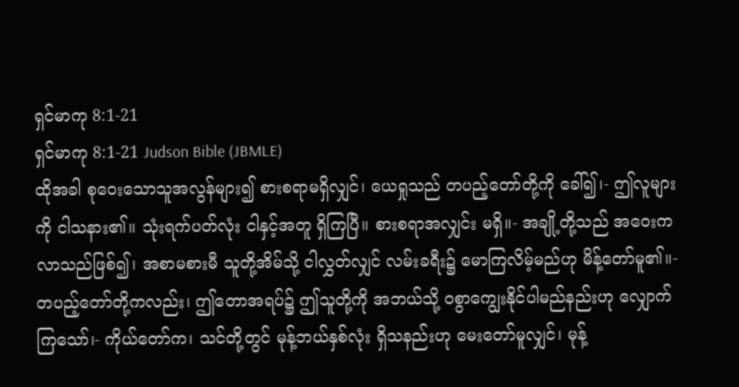ရှင်မာကု 8:1-21
ရှင်မာကု 8:1-21 Judson Bible (JBMLE)
ထိုအခါ စုဝေးသောသူအလွန်များ၍ စားစရာမရှိလျှင်၊ ယေရှုသည် တပည့်တော်တို့ကို ခေါ်၍၊- ဤလူများကို ငါသနား၏။ သုံးရက်ပတ်လုံး ငါနှင့်အတူ ရှိကြပြီ။ စားစရာအလျှင်း မရှိ။- အချို့တို့သည် အဝေးကလာသည်ဖြစ်၍၊ အစာမစားမီ သူတို့အိမ်သို့ ငါလွှတ်လျှင် လမ်းခရီး၌ မောကြလိမ့်မည်ဟု မိန့်တော်မူ၏။- တပည့်တော်တို့ကလည်း၊ ဤတောအရပ်၌ ဤသူတို့ကို အဘယ်သို့ ဝစွာကျွေးနိုင်ပါမည်နည်းဟု လျှောက်ကြသော်၊- ကိုယ်တော်က၊ သင်တို့တွင် မုန့်ဘယ်နှစ်လုံး ရှိသနည်းဟု မေးတော်မူလျှင်၊ မုန့်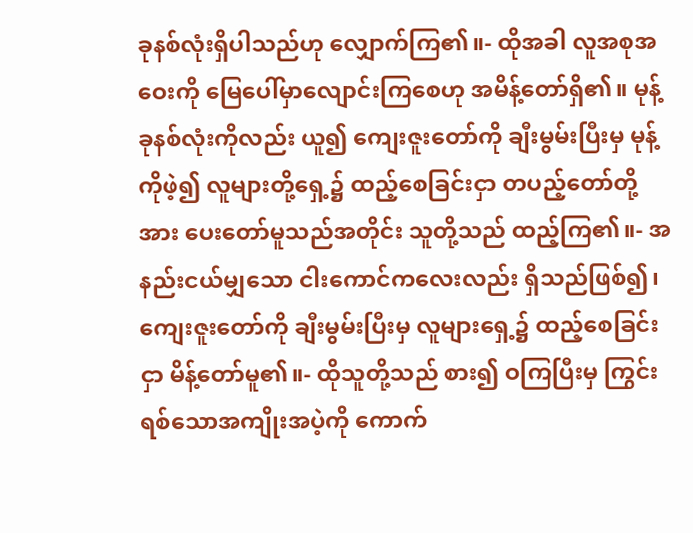ခုနစ်လုံးရှိပါသည်ဟု လျှောက်ကြ၏။- ထိုအခါ လူအစုအဝေးကို မြေပေါ်မှာလျောင်းကြစေဟု အမိန့်တော်ရှိ၏။ မုန့်ခုနစ်လုံးကိုလည်း ယူ၍ ကျေးဇူးတော်ကို ချီးမွမ်းပြီးမှ မုန့်ကိုဖဲ့၍ လူများတို့ရှေ့၌ ထည့်စေခြင်းငှာ တပည့်တော်တို့အား ပေးတော်မူသည်အတိုင်း သူတို့သည် ထည့်ကြ၏။- အနည်းငယ်မျှသော ငါးကောင်ကလေးလည်း ရှိသည်ဖြစ်၍၊ ကျေးဇူးတော်ကို ချီးမွမ်းပြီးမှ လူများရှေ့၌ ထည့်စေခြင်းငှာ မိန့်တော်မူ၏။- ထိုသူတို့သည် စား၍ ဝကြပြီးမှ ကြွင်းရစ်သောအကျိုးအပဲ့ကို ကောက်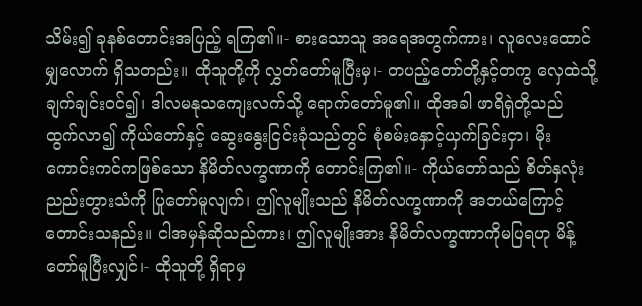သိမ်း၍ ခုနစ်တောင်းအပြည့် ရကြ၏။- စားသောသူ အရေအတွက်ကား၊ လူလေးထောင်မျှလောက် ရှိသတည်း။ ထိုသူတို့ကို လွှတ်တော်မူပြီးမှ၊- တပည့်တော်တို့နှင့်တကွ လှေထဲသို့ ချက်ချင်းဝင်၍၊ ဒါလမနုသကျေးလက်သို့ ရောက်တော်မူ၏။ ထိုအခါ ဖာရိရှဲတို့သည် ထွက်လာ၍ ကိုယ်တော်နှင့် ဆွေးနွေးငြင်းခုံသည်တွင် စုံစမ်းနှောင့်ယှက်ခြင်းငှာ၊ မိုးကောင်းကင်ကဖြစ်သော နိမိတ်လက္ခဏာကို တောင်းကြ၏။- ကိုယ်တော်သည် စိတ်နှလုံးညည်းတွားသံကို ပြုတော်မူလျက်၊ ဤလူမျိုးသည် နိမိတ်လက္ခဏာကို အဘယ်ကြောင့်တောင်းသနည်း။ ငါအမှန်ဆိုသည်ကား၊ ဤလူမျိုးအား နိမိတ်လက္ခဏာကိုမပြရဟု မိန့်တော်မူပြီးလျှင်၊- ထိုသူတို့ ရှိရာမှ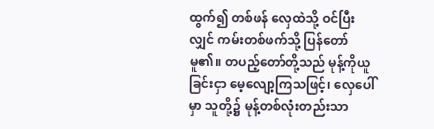ထွက်၍ တစ်ဖန် လှေထဲသို့ ဝင်ပြီးလျှင် ကမ်းတစ်ဖက်သို့ ပြန်တော်မူ၏။ တပည့်တော်တို့သည် မုန့်ကိုယူခြင်းငှာ မေ့လျော့ကြသဖြင့်၊ လှေပေါ်မှာ သူတို့၌ မုန့်တစ်လုံးတည်းသာ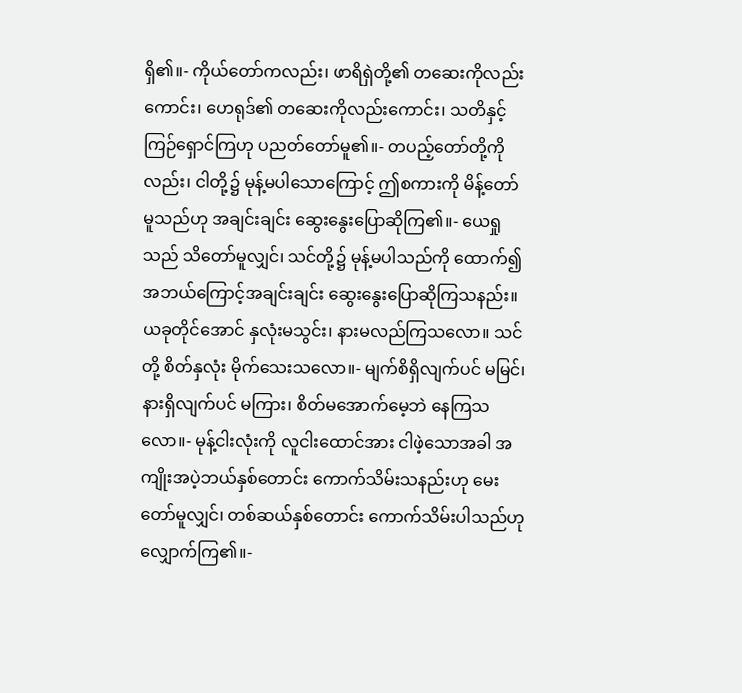ရှိ၏။- ကိုယ်တော်ကလည်း၊ ဖာရိရှဲတို့၏ တဆေးကိုလည်းကောင်း၊ ဟေရုဒ်၏ တဆေးကိုလည်းကောင်း၊ သတိနှင့် ကြဉ်ရှောင်ကြဟု ပညတ်တော်မူ၏။- တပည့်တော်တို့ကိုလည်း၊ ငါတို့၌ မုန့်မပါသောကြောင့် ဤစကားကို မိန့်တော်မူသည်ဟု အချင်းချင်း ဆွေးနွေးပြောဆိုကြ၏။- ယေရှုသည် သိတော်မူလျှင်၊ သင်တို့၌ မုန့်မပါသည်ကို ထောက်၍ အဘယ်ကြောင့်အချင်းချင်း ဆွေးနွေးပြောဆိုကြသနည်း။ ယခုတိုင်အောင် နှလုံးမသွင်း၊ နားမလည်ကြသလော။ သင်တို့ စိတ်နှလုံး မိုက်သေးသလော။- မျက်စိရှိလျက်ပင် မမြင်၊ နားရှိလျက်ပင် မကြား၊ စိတ်မအောက်မေ့ဘဲ နေကြသလော။- မုန့်ငါးလုံးကို လူငါးထောင်အား ငါဖဲ့သောအခါ အကျိုးအပဲ့ဘယ်နှစ်တောင်း ကောက်သိမ်းသနည်းဟု မေးတော်မူလျှင်၊ တစ်ဆယ်နှစ်တောင်း ကောက်သိမ်းပါသည်ဟု လျှောက်ကြ၏။-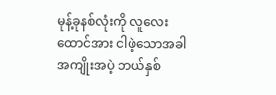မုန့်ခုနစ်လုံးကို လူလေးထောင်အား ငါဖဲ့သောအခါ အကျိုးအပဲ့ ဘယ်နှစ်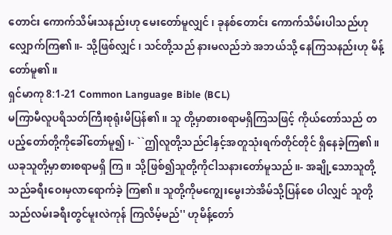တောင်း ကောက်သိမ်းသနည်းဟု မေးတော်မူလျှင်၊ ခုနစ်တောင်း ကောက်သိမ်းပါသည်ဟု လျှောက်ကြ၏။- သို့ဖြစ်လျှင်၊ သင်တို့သည် နားမလည်ဘဲ အဘယ်သို့ နေကြသနည်းဟု မိန့်တော်မူ၏။
ရှင်မာကု 8:1-21 Common Language Bible (BCL)
မကြာမီလူပရိသတ်ကြီးစုရုံးမိပြန်၏။ သူ တို့မှာစားစရာမရှိကြသဖြင့် ကိုယ်တော်သည် တပည့်တော်တို့ကိုခေါ်တော်မူ၍၊- ``ဤလူတို့သည်ငါနှင့်အတူသုံးရက်တိုင်တိုင် ရှိနေခဲ့ကြ၏။ ယခုသူတို့မှာစားစရာမရှိ ကြ။ သို့ဖြစ်၍သူတို့ကိုငါသနားတော်မူသည်။- အချို့သောသူတို့သည်ခရီးဝေးမှလာရောက်ခဲ့ ကြ၏။ သူတို့ကိုမကျွေးမွေးဘဲအိမ်သို့ပြန်စေ ပါလျှင် သူတို့သည်လမ်းခရီးတွင်မူးလဲကုန် ကြလိမ့်မည်'' ဟုမိန့်တော်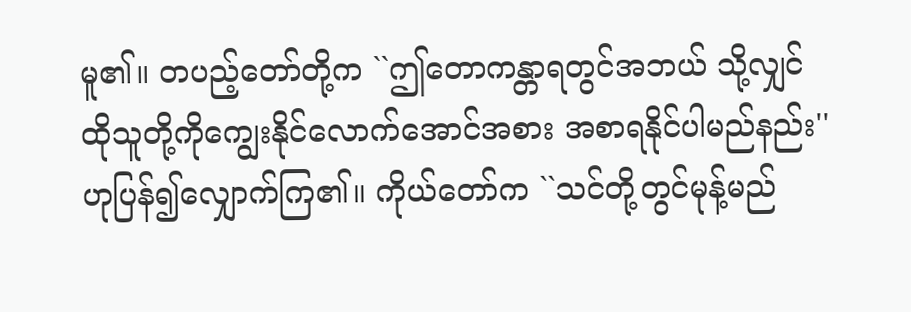မူ၏။ တပည့်တော်တို့က ``ဤတောကန္တာရတွင်အဘယ် သို့လျှင် ထိုသူတို့ကိုကျွေးနိုင်လောက်အောင်အစား အစာရနိုင်ပါမည်နည်း'' ဟုပြန်၍လျှောက်ကြ၏။ ကိုယ်တော်က ``သင်တို့တွင်မုန့်မည်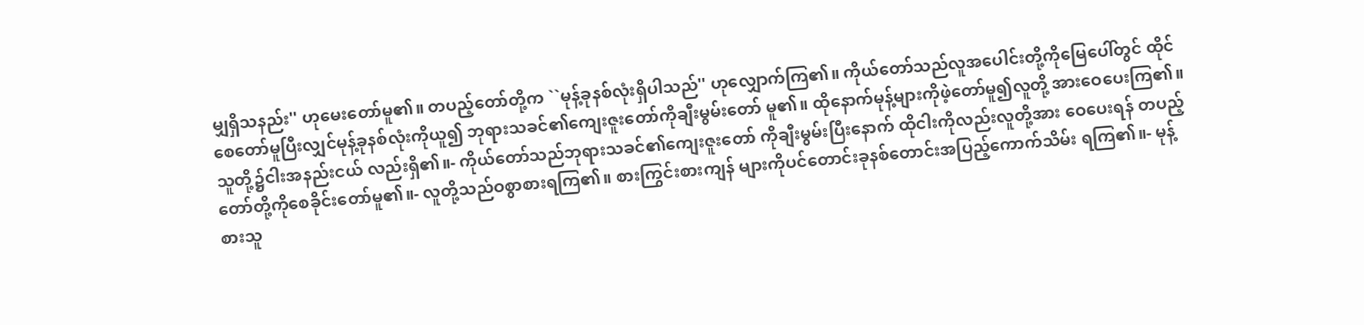မျှရှိသနည်း'' ဟုမေးတော်မူ၏။ တပည့်တော်တို့က ``မုန့်ခုနစ်လုံးရှိပါသည်'' ဟုလျှောက်ကြ၏။ ကိုယ်တော်သည်လူအပေါင်းတို့ကိုမြေပေါ်တွင် ထိုင်စေတော်မူပြီးလျှင်မုန့်ခုနစ်လုံးကိုယူ၍ ဘုရားသခင်၏ကျေးဇူးတော်ကိုချီးမွမ်းတော် မူ၏။ ထိုနောက်မုန့်များကိုဖဲ့တော်မူ၍လူတို့ အားဝေပေးကြ၏။ သူတို့၌ငါးအနည်းငယ် လည်းရှိ၏။- ကိုယ်တော်သည်ဘုရားသခင်၏ကျေးဇူးတော် ကိုချီးမွမ်းပြီးနောက် ထိုငါးကိုလည်းလူတို့အား ဝေပေးရန် တပည့်တော်တို့ကိုစေခိုင်းတော်မူ၏။- လူတို့သည်ဝစွာစားရကြ၏။ စားကြွင်းစားကျန် များကိုပင်တောင်းခုနစ်တောင်းအပြည့်ကောက်သိမ်း ရကြ၏။- မုန့်စားသူ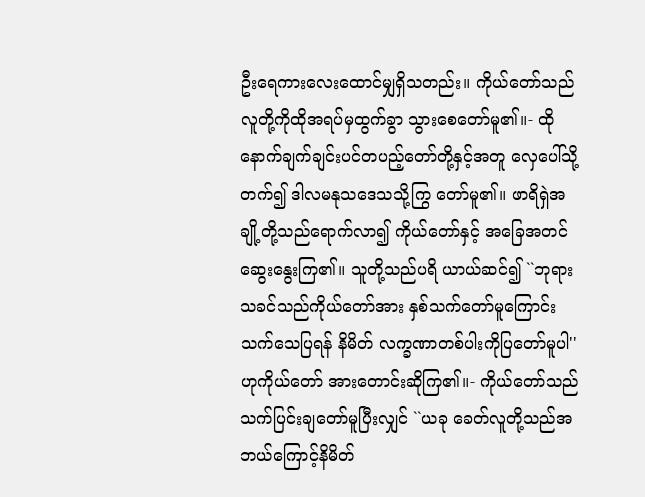ဦးရေကားလေးထောင်မျှရှိသတည်း။ ကိုယ်တော်သည်လူတို့ကိုထိုအရပ်မှထွက်ခွာ သွားစေတော်မူ၏။- ထိုနောက်ချက်ချင်းပင်တပည့်တော်တို့နှင့်အတူ လှေပေါ်သို့တက်၍ ဒါလမနုသဒေသသို့ကြွ တော်မူ၏။ ဖာရိရှဲအချို့တို့သည်ရောက်လာ၍ ကိုယ်တော်နှင့် အခြေအတင်ဆွေးနွေးကြ၏။ သူတို့သည်ပရိ ယာယ်ဆင်၍ ``ဘုရားသခင်သည်ကိုယ်တော်အား နှစ်သက်တော်မူကြောင်းသက်သေပြရန် နိမိတ် လက္ခဏာတစ်ပါးကိုပြတော်မူပါ'' ဟုကိုယ်တော် အားတောင်းဆိုကြ၏။- ကိုယ်တော်သည်သက်ပြင်းချတော်မူပြီးလျှင် ``ယခု ခေတ်လူတို့သည်အဘယ်ကြောင့်နိမိတ်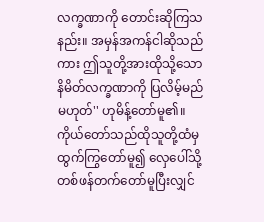လက္ခဏာကို တောင်းဆိုကြသနည်း။ အမှန်အကန်ငါဆိုသည် ကား ဤသူတို့အားထိုသို့သောနိမိတ်လက္ခဏာကို ပြလိမ့်မည်မဟုတ်'' ဟုမိန့်တော်မူ၏။ ကိုယ်တော်သည်ထိုသူတို့ထံမှထွက်ကြွတော်မူ၍ လှေပေါ်သို့တစ်ဖန်တက်တော်မူပြီးလျှင်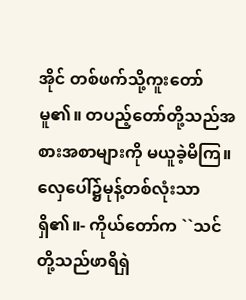အိုင် တစ်ဖက်သို့ကူးတော်မူ၏။ တပည့်တော်တို့သည်အစားအစာများကို မယူခဲ့မိကြ။ လှေပေါ်၌မုန့်တစ်လုံးသာရှိ၏။- ကိုယ်တော်က ``သင်တို့သည်ဖာရိရှဲ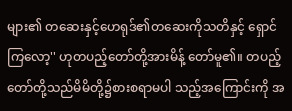များ၏ တဆေးနှင့်ဟေရုဒ်၏တဆေးကိုသတိနှင့် ရှောင်ကြလော့'' ဟုတပည့်တော်တို့အားမိန့် တော်မူ၏။ တပည့်တော်တို့သည်မိမိတို့၌စားစရာမပါ သည့်အကြောင်းကို အ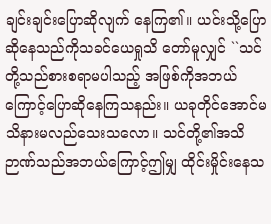ချင်းချင်းပြောဆိုလျက် နေကြ၏။ ယင်းသို့ပြောဆိုနေသည်ကိုသခင်ယေရှုသိ တော်မူလျှင် ``သင်တို့သည်စားစရာမပါသည့် အဖြစ်ကိုအဘယ်ကြောင့်ပြောဆိုနေကြသနည်း။ ယခုတိုင်အောင်မသိနားမလည်သေးသလော။ သင်တို့၏အသိဉာဏ်သည်အဘယ်ကြောင့်ဤမျှ ထိုင်းမှိုင်းနေသ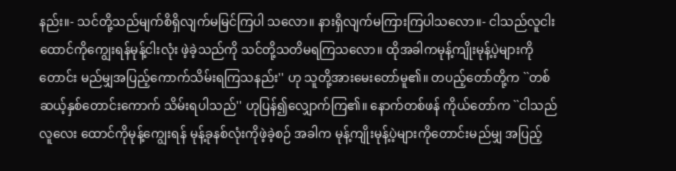နည်း။- သင်တို့သည်မျက်စိရှိလျက်မမြင်ကြပါ သလော။ နားရှိလျက်မကြားကြပါသလော။- ငါသည်လူငါးထောင်ကိုကျွေးရန်မုန့်ငါးလုံး ဖဲ့ခဲ့သည်ကို သင်တို့သတိမရကြသလော။ ထိုအခါကမုန့်ကျိုးမုန့်ပဲ့များကိုတောင်း မည်မျှအပြည့်ကောက်သိမ်းရကြသနည်း'' ဟု သူတို့အားမေးတော်မူ၏။ တပည့်တော်တို့က ``တစ်ဆယ့်နှစ်တောင်းကောက် သိမ်းရပါသည်'' ဟုပြန်၍လျှောက်ကြ၏။ နောက်တစ်ဖန် ကိုယ်တော်က ``ငါသည်လူလေး ထောင်ကိုမုန့်ကျွေးရန် မုန့်ခုနစ်လုံးကိုဖဲ့ခဲ့စဉ် အခါက မုန့်ကျိုးမုန့်ပဲ့များကိုတောင်းမည်မျှ အပြည့်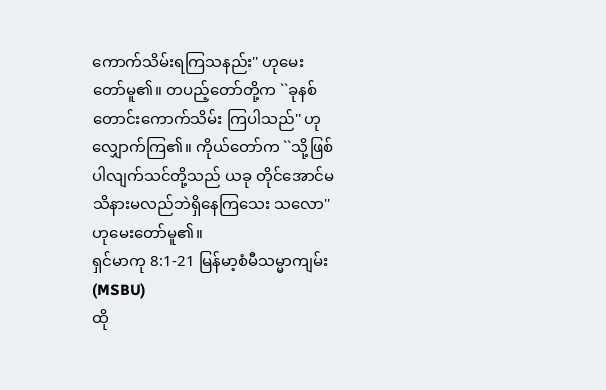ကောက်သိမ်းရကြသနည်း'' ဟုမေး တော်မူ၏။ တပည့်တော်တို့က ``ခုနစ်တောင်းကောက်သိမ်း ကြပါသည်'' ဟုလျှောက်ကြ၏။ ကိုယ်တော်က ``သို့ဖြစ်ပါလျက်သင်တို့သည် ယခု တိုင်အောင်မသိနားမလည်ဘဲရှိနေကြသေး သလော'' ဟုမေးတော်မူ၏။
ရှင်မာကု 8:1-21 မြန်မာ့စံမီသမ္မာကျမ်း (MSBU)
ထို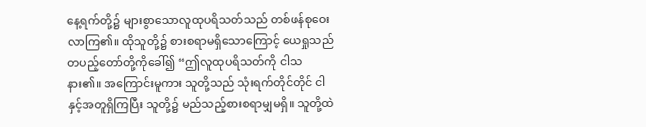နေ့ရက်တို့၌ များစွာသောလူထုပရိသတ်သည် တစ်ဖန်စုဝေးလာကြ၏။ ထိုသူတို့၌ စားစရာမရှိသောကြောင့် ယေရှုသည် တပည့်တော်တို့ကိုခေါ်၍ “ဤလူထုပရိသတ်ကို ငါသနား၏။ အကြောင်းမူကား သူတို့သည် သုံးရက်တိုင်တိုင် ငါနှင့်အတူရှိကြပြီး သူတို့၌ မည်သည့်စားစရာမျှမရှိ။ သူတို့ထဲ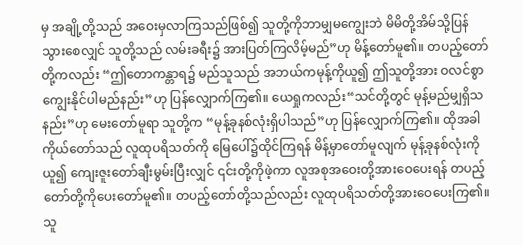မှ အချို့တို့သည် အဝေးမှလာကြသည်ဖြစ်၍ သူတို့ကိုဘာမျှမကျွေးဘဲ မိမိတို့အိမ်သို့ပြန်သွားစေလျှင် သူတို့သည် လမ်းခရီး၌ အားပြတ်ကြလိမ့်မည်”ဟု မိန့်တော်မူ၏။ တပည့်တော်တို့ကလည်း “ဤတောကန္တာရ၌ မည်သူသည် အဘယ်ကမုန့်ကိုယူ၍ ဤသူတို့အား ဝလင်စွာကျွေးနိုင်ပါမည်နည်း”ဟု ပြန်လျှောက်ကြ၏။ ယေရှုကလည်း“သင်တို့တွင် မုန့်မည်မျှရှိသနည်း”ဟု မေးတော်မူရာ သူတို့က “မုန့်ခုနစ်လုံးရှိပါသည်”ဟု ပြန်လျှောက်ကြ၏။ ထိုအခါ ကိုယ်တော်သည် လူထုပရိသတ်ကို မြေပေါ်၌ထိုင်ကြရန် မိန့်မှာတော်မူလျက် မုန့်ခုနစ်လုံးကိုယူ၍ ကျေးဇူးတော်ချီးမွမ်းပြီးလျှင် ၎င်းတို့ကိုဖဲ့ကာ လူအစုအဝေးတို့အားဝေပေးရန် တပည့်တော်တို့ကိုပေးတော်မူ၏။ တပည့်တော်တို့သည်လည်း လူထုပရိသတ်တို့အားဝေပေးကြ၏။ သူ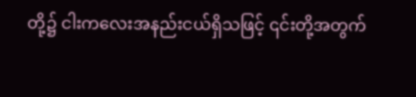တို့၌ ငါးကလေးအနည်းငယ်ရှိသဖြင့် ၎င်းတို့အတွက်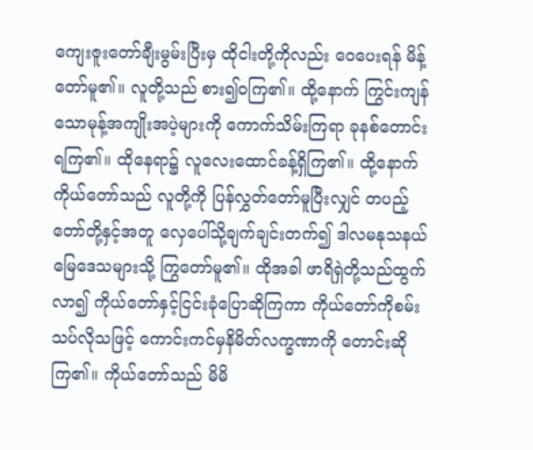ကျေးဇူးတော်ချီးမွမ်းပြီးမှ ထိုငါးတို့ကိုလည်း ဝေပေးရန် မိန့်တော်မူ၏။ လူတို့သည် စား၍ဝကြ၏။ ထို့နောက် ကြွင်းကျန်သောမုန့်အကျိုးအပဲ့များကို ကောက်သိမ်းကြရာ ခုနစ်တောင်းရကြ၏။ ထိုနေရာ၌ လူလေးထောင်ခန့်ရှိကြ၏။ ထို့နောက် ကိုယ်တော်သည် လူတို့ကို ပြန်လွှတ်တော်မူပြီးလျှင် တပည့်တော်တို့နှင့်အတူ လှေပေါ်သို့ချက်ချင်းတက်၍ ဒါလမနုသနယ်မြေဒေသများသို့ ကြွတော်မူ၏။ ထိုအခါ ဖာရိရှဲတို့သည်ထွက်လာ၍ ကိုယ်တော်နှင့်ငြင်းခုံပြောဆိုကြကာ ကိုယ်တော်ကိုစမ်းသပ်လိုသဖြင့် ကောင်းကင်မှနိမိတ်လက္ခဏာကို တောင်းဆိုကြ၏။ ကိုယ်တော်သည် မိမိ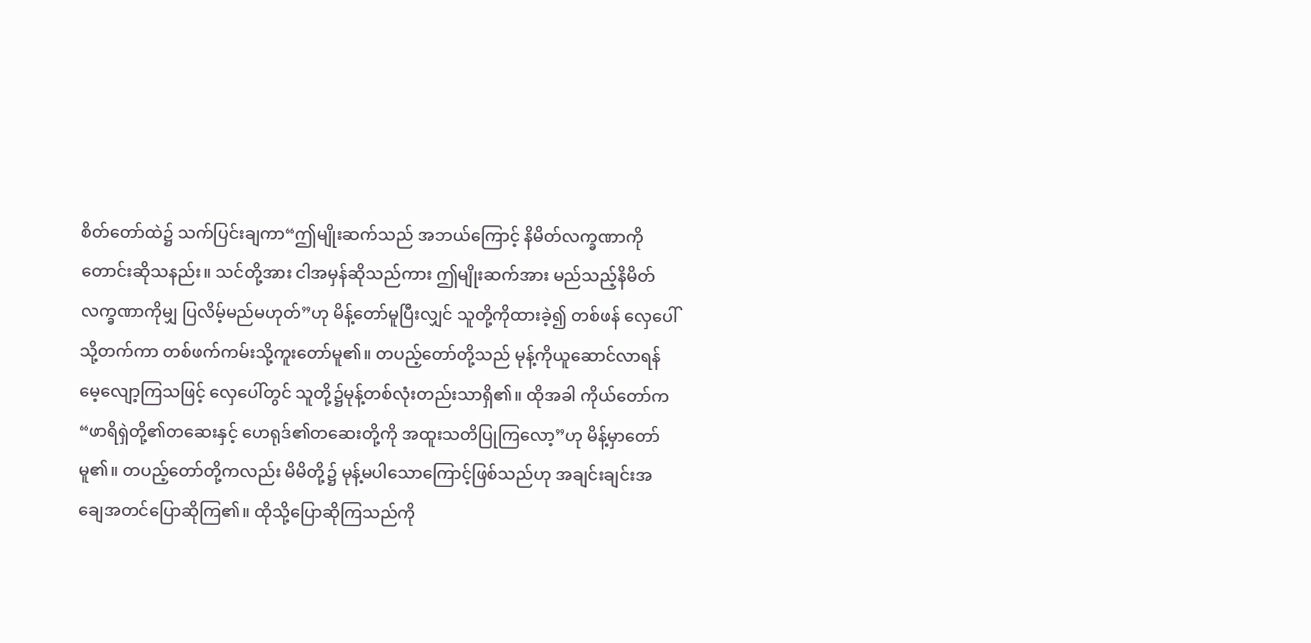စိတ်တော်ထဲ၌ သက်ပြင်းချကာ“ဤမျိုးဆက်သည် အဘယ်ကြောင့် နိမိတ်လက္ခဏာကိုတောင်းဆိုသနည်း။ သင်တို့အား ငါအမှန်ဆိုသည်ကား ဤမျိုးဆက်အား မည်သည့်နိမိတ်လက္ခဏာကိုမျှ ပြလိမ့်မည်မဟုတ်”ဟု မိန့်တော်မူပြီးလျှင် သူတို့ကိုထားခဲ့၍ တစ်ဖန် လှေပေါ်သို့တက်ကာ တစ်ဖက်ကမ်းသို့ကူးတော်မူ၏။ တပည့်တော်တို့သည် မုန့်ကိုယူဆောင်လာရန် မေ့လျော့ကြသဖြင့် လှေပေါ်တွင် သူတို့၌မုန့်တစ်လုံးတည်းသာရှိ၏။ ထိုအခါ ကိုယ်တော်က“ဖာရိရှဲတို့၏တဆေးနှင့် ဟေရုဒ်၏တဆေးတို့ကို အထူးသတိပြုကြလော့”ဟု မိန့်မှာတော်မူ၏။ တပည့်တော်တို့ကလည်း မိမိတို့၌ မုန့်မပါသောကြောင့်ဖြစ်သည်ဟု အချင်းချင်းအချေအတင်ပြောဆိုကြ၏။ ထိုသို့ပြောဆိုကြသည်ကို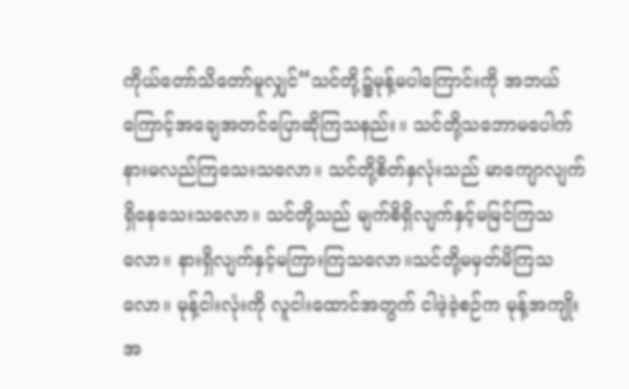ကိုယ်တော်သိတော်မူလျှင်“သင်တို့၌မုန့်မပါကြောင်းကို အဘယ်ကြောင့်အချေအတင်ပြောဆိုကြသနည်း။ သင်တို့သဘောမပေါက်နားမလည်ကြသေးသလော။ သင်တို့စိတ်နှလုံးသည် မာကျောလျက်ရှိနေသေးသလော။ သင်တို့သည် မျက်စိရှိလျက်နှင့်မမြင်ကြသလော။ နားရှိလျက်နှင့်မကြားကြသလော။သင်တို့မမှတ်မိကြသလော။ မုန့်ငါးလုံးကို လူငါးထောင်အတွက် ငါဖဲ့ခဲ့စဉ်က မုန့်အကျိုးအ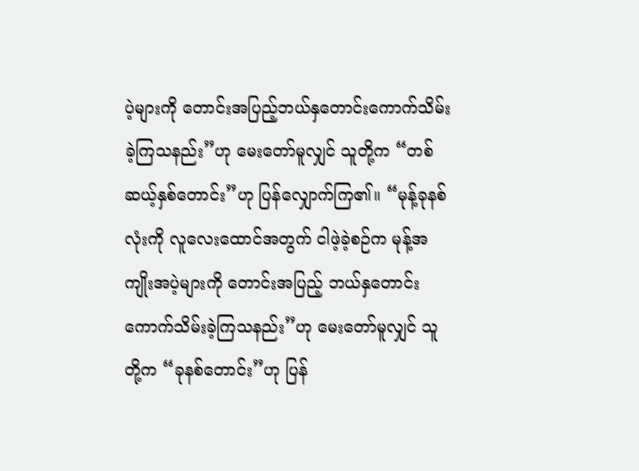ပဲ့များကို တောင်းအပြည့်ဘယ်နှတောင်းကောက်သိမ်းခဲ့ကြသနည်း”ဟု မေးတော်မူလျှင် သူတို့က “တစ်ဆယ့်နှစ်တောင်း”ဟု ပြန်လျှောက်ကြ၏။ “မုန့်ခုနစ်လုံးကို လူလေးထောင်အတွက် ငါဖဲ့ခဲ့စဉ်က မုန့်အကျိုးအပဲ့များကို တောင်းအပြည့် ဘယ်နှတောင်းကောက်သိမ်းခဲ့ကြသနည်း”ဟု မေးတော်မူလျှင် သူတို့က “ခုနစ်တောင်း”ဟု ပြန်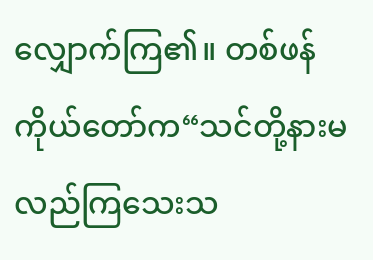လျှောက်ကြ၏။ တစ်ဖန် ကိုယ်တော်က“သင်တို့နားမလည်ကြသေးသ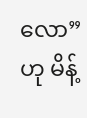လော”ဟု မိန့်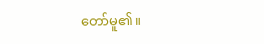တော်မူ၏။